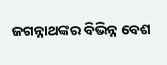ଜଗନ୍ନାଥଙ୍କର ବିଭିନ୍ନ ବେଶ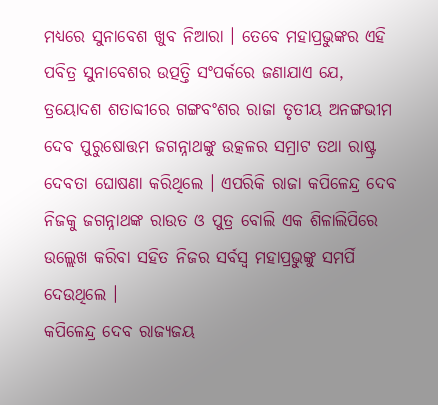ମଧ୍ୟରେ ସୁନାବେଶ ଖୁବ ନିଆରା । ତେବେ ମହାପ୍ରଭୁଙ୍କର ଏହି ପବିତ୍ର ସୁନାବେଶର ଉତ୍ପତ୍ତି ସଂପର୍କରେ ଜଣାଯାଏ ଯେ, ତ୍ରୟୋଦଶ ଶତାବ୍ଦୀରେ ଗଙ୍ଗବଂଶର ରାଜା ତୃତୀୟ ଅନଙ୍ଗଭୀମ ଦେବ ପୁରୁଷୋତ୍ତମ ଜଗନ୍ନାଥଙ୍କୁ ଉତ୍କଳର ସମ୍ରାଟ ତଥା ରାଷ୍ଟ୍ର ଦେବତା ଘୋଷଣା କରିଥିଲେ । ଏପରିକି ରାଜା କପିଳେନ୍ଦ୍ର ଦେବ ନିଜକୁ ଜଗନ୍ନାଥଙ୍କ ରାଉତ ଓ ପୁତ୍ର ବୋଲି ଏକ ଶିଳାଲିପିରେ ଉଲ୍ଲେଖ କରିବା ସହିତ ନିଜର ସର୍ବସ୍ୱ ମହାପ୍ରଭୁଙ୍କୁ ସମର୍ପି ଦେଉଥିଲେ ।
କପିଳେନ୍ଦ୍ର ଦେବ ରାଜ୍ୟଜୟ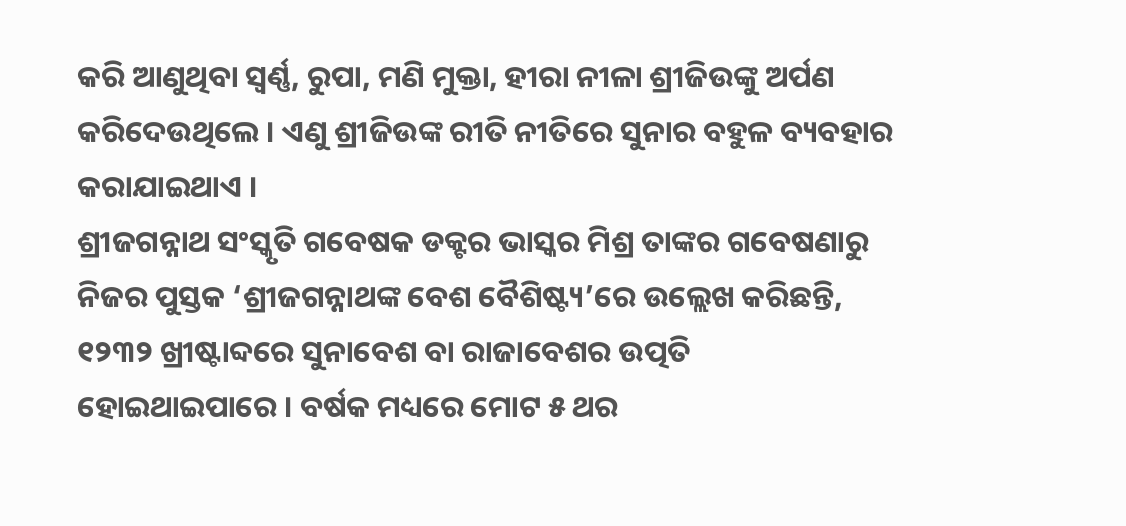କରି ଆଣୁଥିବା ସ୍ୱର୍ଣ୍ଣ, ରୁପା, ମଣି ମୁକ୍ତା, ହୀରା ନୀଳା ଶ୍ରୀଜିଉଙ୍କୁ ଅର୍ପଣ କରିଦେଉଥିଲେ । ଏଣୁ ଶ୍ରୀଜିଉଙ୍କ ରୀତି ନୀତିରେ ସୁନାର ବହୁଳ ବ୍ୟବହାର କରାଯାଇଥାଏ ।
ଶ୍ରୀଜଗନ୍ନାଥ ସଂସ୍କୃତି ଗବେଷକ ଡକ୍ଟର ଭାସ୍କର ମିଶ୍ର ତାଙ୍କର ଗବେଷଣାରୁ ନିଜର ପୁସ୍ତକ ‘ଶ୍ରୀଜଗନ୍ନାଥଙ୍କ ବେଶ ବୈଶିଷ୍ଟ୍ୟ’ରେ ଉଲ୍ଲେଖ କରିଛନ୍ତି, ୧୨୩୨ ଖ୍ରୀଷ୍ଟାବ୍ଦରେ ସୁନାବେଶ ବା ରାଜାବେଶର ଉତ୍ପତି ହୋଇଥାଇପାରେ । ବର୍ଷକ ମଧ୍ୟରେ ମୋଟ ୫ ଥର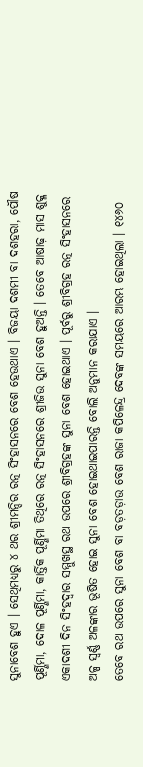ସୁନାବେଶ ହୁଏ । ସେଥିମଧ୍ୟରୁ ୪ ଥର ଶ୍ରୀମନ୍ଦିର ରତ୍ନ ସିଂହାସନରେ ବେଶ ହେଉଥାଏ । ବିଜୟା ଦଶମୀ ବା ଦଶହରା, ପୌଷ ପୂର୍ଣ୍ଣିମା, ଦୋଳ ପୂର୍ଣ୍ଣିମା, କାର୍ତ୍ତିକ ପୂର୍ଣ୍ଣିମା ତିଥିରେ ରତ୍ନ ସିଂହାସନରେ ଶ୍ରୀଜିଉ ସୁନା ବେଶ ହୁଅନ୍ତି । ତେବେ ଆଷାଢ଼ ମାସ ଶୁକ୍ଳ ଏକାଦଶୀ ଦିନ ସିଂହଦ୍ୱାର ସମ୍ମୁଖସ୍ଥ ରଥ ଉପରେ ଶ୍ରୀବିଗ୍ରହଙ୍କ ସୁନା ବେଶ ହୋଇଥାଏ । ପୂର୍ବରୁ ଶ୍ରୀବିଗ୍ରହ ରତ୍ନ ସିଂହାସନରେ ଅଳ୍ପ ସ୍ୱର୍ଣ୍ଣ ଅଳଙ୍କାର ଭୂଷିତ ହୋଇ ସୁନା ବେଶ ହୋଇଥାଇପାରନ୍ତି ବୋଲି ଅନୁମାନ କରାଯାଏ ।
ତେବେ ରଥ ଉପରେ ସୁନା ବେଶ ବା ବଡ଼ତଡ଼ାଉ ବେଶ ରାଜା କପିଳେନ୍ଦ୍ର ଦେବଙ୍କ ସମୟରେ ଆରମ୍ଭ ହୋଇଥିଲା । ୧୪୬୦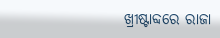ଖ୍ରୀଷ୍ଟାବ୍ଦରେ ରାଜା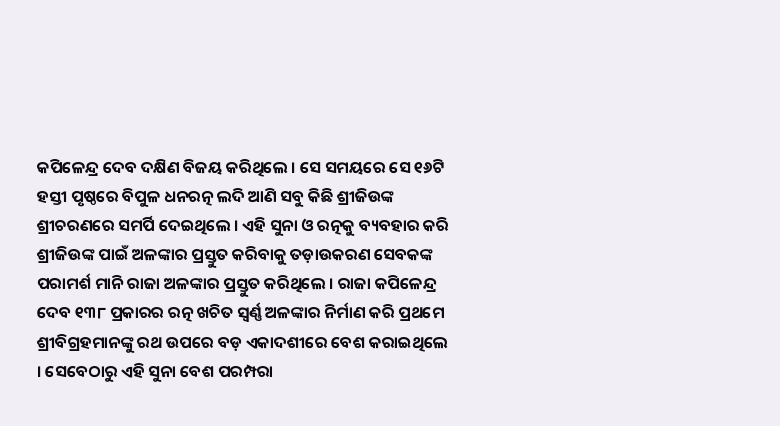କପିଳେନ୍ଦ୍ର ଦେବ ଦକ୍ଷିଣ ବିଜୟ କରିଥିଲେ । ସେ ସମୟରେ ସେ ୧୬ଟି ହସ୍ତୀ ପୃଷ୍ଠରେ ବିପୁଳ ଧନରତ୍ନ ଲଦି ଆଣି ସବୁ କିଛି ଶ୍ରୀଜିଉଙ୍କ ଶ୍ରୀଚରଣରେ ସମର୍ପି ଦେଇଥିଲେ । ଏହି ସୁନା ଓ ରତ୍ନକୁ ବ୍ୟବହାର କରି ଶ୍ରୀଜିଉଙ୍କ ପାଇଁ ଅଳଙ୍କାର ପ୍ରସ୍ତୁତ କରିବାକୁ ତଡ଼ାଉକରଣ ସେବକଙ୍କ ପରାମର୍ଶ ମାନି ରାଜା ଅଳଙ୍କାର ପ୍ରସ୍ତୁତ କରିଥିଲେ । ରାଜା କପିଳେନ୍ଦ୍ର ଦେବ ୧୩୮ ପ୍ରକାରର ରତ୍ନ ଖଚିତ ସ୍ୱର୍ଣ୍ଣ ଅଳଙ୍କାର ନିର୍ମାଣ କରି ପ୍ରଥମେ ଶ୍ରୀବିଗ୍ରହମାନଙ୍କୁ ରଥ ଉପରେ ବଡ଼ ଏକାଦଶୀରେ ବେଶ କରାଇଥିଲେ । ସେବେଠାରୁ ଏହି ସୁନା ବେଶ ପରମ୍ପରା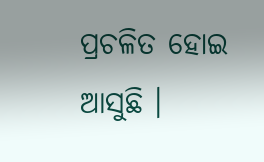ପ୍ରଚଳିତ ହୋଇ ଆସୁଛି ।